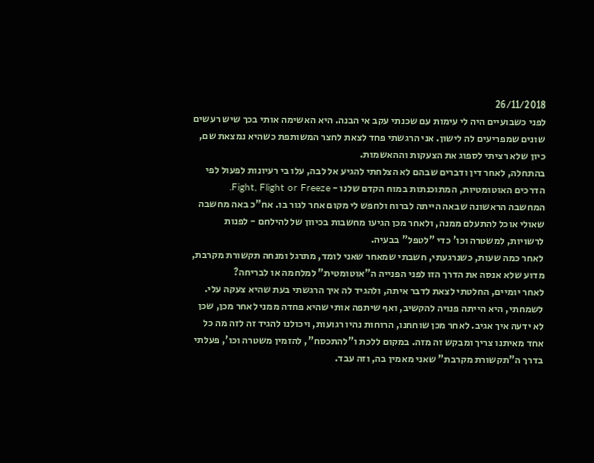26/11/2018
לפני כשבועיים היה לי עימות עם שכנתי עקב אי הבנה. היא האשימה אותי בכך שיש רעשים שונים שמפריעים לה לישון. אני הרגשתי פחד לצאת לחצר המשותפת כשהיא נמצאת שם, כיון שלא רציתי לספוג את הצעקות וההאשמות.
בהתחלה, לאחר דין ודברים שבהם לא הצלחתי להגיע אל לבה, עלו בי רעיונות לפעול לפי הדרכים האוטומטיות, המתוכנתות במוח הקדם שלנו - Fight, Flight or Freeze.
המחשבה הראשונה שבאה הייתה לברוח ולחפש לי מקום אחר לגור בו. אח"כ באה מחשבה שאולי אוכל להתעלם ממנה, ולאחר מכן הגיעו מחשבות בכיוון של להילחם - לפנות לרשויות, למשטרה וכו' כדי "לטפל" בבעיה.
לאחר כמה שעות, כשנרגעתי, חשבתי שמאחר שאני לומד, מתרגל ומנחה תקשורת מקרבת, מדוע שלא אנסה את הדרך הזו לפני הפנייה ה"אוטומטית" למלחמה או לבריחה?
לאחר יומיים, החלטתי לצאת לדבר איתה, ולהגיד לה איך הרגשתי בעת שהיא צעקה עלי. לשמחתי, היא הייתה פנויה להקשיב, ואף שיתפה אותי שהיא פחדה ממני לאחר מכן, שכן לא ידעה איך אגיב. לאחר מכן שוחחנו, הרוחות נהיו רגועות, ויכולנו להגיד זה לזה מה כל אחד מאיתנו צריך ומבקש זה מזה. במקום ללכת ו"להתכסח", להזמין משטרה וכו', פעלתי בדרך ה"תקשורת מקרבת" שאני מאמין בה, וזה עבד.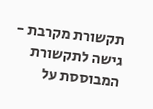תקשורת מקרבת - גישה לתקשורת המבוססת על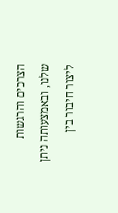הצרכים והרגשות שלנו, ובאמצעותה ניתן ליצור חיבור בין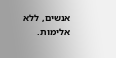אנשים, ללא אלימות.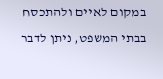במקום לאיים ולהתכסח בבתי המשפט, ניתן לדבר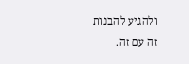ולהגיע להבנות זה עם זה.